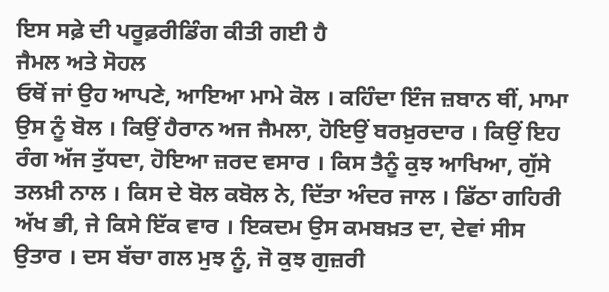ਇਸ ਸਫ਼ੇ ਦੀ ਪਰੂਫ਼ਰੀਡਿੰਗ ਕੀਤੀ ਗਈ ਹੈ
ਜੈਮਲ ਅਤੇ ਸੋਹਲ
ਓਥੋਂ ਜਾਂ ਉਹ ਆਪਣੇ, ਆਇਆ ਮਾਮੇ ਕੋਲ । ਕਹਿੰਦਾ ਇੰਜ ਜ਼ਬਾਨ ਥੀਂ, ਮਾਮਾ ਉਸ ਨੂੰ ਬੋਲ । ਕਿਉਂ ਹੈਰਾਨ ਅਜ ਜੈਮਲਾ, ਹੋਇਉਂ ਬਰਖ਼ੁਰਦਾਰ । ਕਿਉਂ ਇਹ ਰੰਗ ਅੱਜ ਤੁੱਧਦਾ, ਹੋਇਆ ਜ਼ਰਦ ਵਸਾਰ । ਕਿਸ ਤੈਨੂੰ ਕੁਝ ਆਖਿਆ, ਗੁੱਸੇ ਤਲਖ਼ੀ ਨਾਲ । ਕਿਸ ਦੇ ਬੋਲ ਕਬੋਲ ਨੇ, ਦਿੱਤਾ ਅੰਦਰ ਜਾਲ । ਡਿੱਠਾ ਗਹਿਰੀ ਅੱਖ ਭੀ, ਜੇ ਕਿਸੇ ਇੱਕ ਵਾਰ । ਇਕਦਮ ਉਸ ਕਮਬਖ਼ਤ ਦਾ, ਦੇਵਾਂ ਸੀਸ ਉਤਾਰ । ਦਸ ਬੱਚਾ ਗਲ ਮੁਝ ਨੂੰ, ਜੋ ਕੁਝ ਗੁਜ਼ਰੀ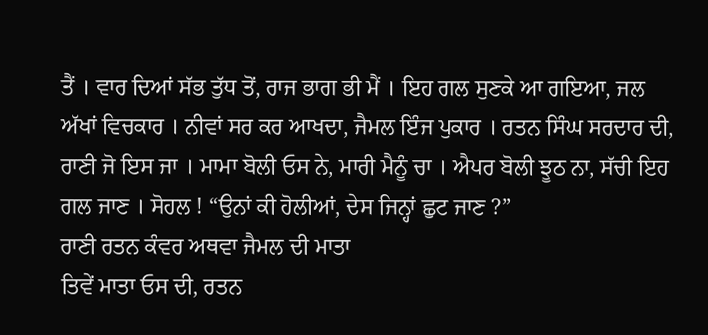ਤੈਂ । ਵਾਰ ਦਿਆਂ ਸੱਭ ਤੁੱਧ ਤੋਂ, ਰਾਜ ਭਾਗ ਭੀ ਮੈਂ । ਇਹ ਗਲ ਸੁਣਕੇ ਆ ਗਇਆ, ਜਲ ਅੱਖਾਂ ਵਿਚਕਾਰ । ਨੀਵਾਂ ਸਰ ਕਰ ਆਖਦਾ, ਜੈਮਲ ਇੰਜ ਪੁਕਾਰ । ਰਤਨ ਸਿੰਘ ਸਰਦਾਰ ਦੀ, ਰਾਣੀ ਜੋ ਇਸ ਜਾ । ਮਾਮਾ ਬੋਲੀ ਓਸ ਨੇ, ਮਾਰੀ ਮੈਨੂੰ ਚਾ । ਐਪਰ ਬੋਲੀ ਝੂਠ ਨਾ, ਸੱਚੀ ਇਹ ਗਲ ਜਾਣ । ਸੋਹਲ ! “ਉਨਾਂ ਕੀ ਹੋਲੀਆਂ, ਦੇਸ ਜਿਨ੍ਹਾਂ ਛੁਟ ਜਾਣ ?”
ਰਾਣੀ ਰਤਨ ਕੰਵਰ ਅਥਵਾ ਜੈਮਲ ਦੀ ਮਾਤਾ
ਤਿਵੇਂ ਮਾਤਾ ਓਸ ਦੀ, ਰਤਨ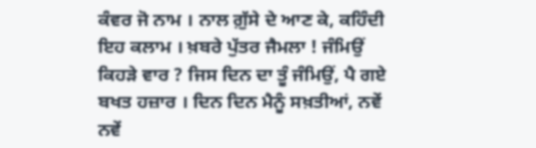ਕੰਵਰ ਜੋ ਨਾਮ । ਨਾਲ ਗ਼ੁੱਸੇ ਦੇ ਆਣ ਕੇ, ਕਹਿੰਦੀ ਇਹ ਕਲਾਮ । ਖ਼ਬਰੇ ਪੁੱਤਰ ਜੈਮਲਾ ! ਜੰਮਿਉਂ ਕਿਹੜੇ ਵਾਰ ? ਜਿਸ ਦਿਨ ਦਾ ਤੂੰ ਜੰਮਿਉਂ, ਪੈ ਗਏ ਬਖਤ ਹਜ਼ਾਰ । ਦਿਨ ਦਿਨ ਮੈਨੂੰ ਸਖ਼ਤੀਆਂ, ਨਵੇਂ ਨਵੇਂ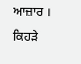ਆਜ਼ਾਰ । ਕਿਹੜੇ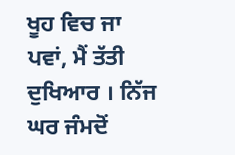ਖੂਹ ਵਿਚ ਜਾ ਪਵਾਂ, ਮੈਂ ਤੱਤੀ ਦੁਖਿਆਰ । ਨਿੱਜ ਘਰ ਜੰਮਦੋਂ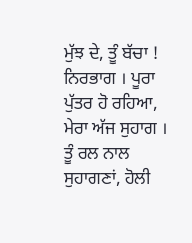ਮੁੱਝ ਦੇ, ਤੂੰ ਬੱਚਾ ! ਨਿਰਭਾਗ । ਪੂਰਾ ਪੁੱਤਰ ਹੋ ਰਹਿਆ, ਮੇਰਾ ਅੱਜ ਸੁਹਾਗ । ਤੂੰ ਰਲ ਨਾਲ ਸੁਹਾਗਣਾਂ, ਹੋਲੀ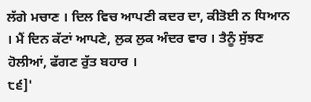ਲੱਗੇ ਮਚਾਣ । ਦਿਲ ਵਿਚ ਆਪਣੀ ਕਦਰ ਦਾ, ਕੀਤੋਈ ਨ ਧਿਆਨ । ਮੈਂ ਦਿਨ ਕੱਟਾਂ ਆਪਣੇ, ਲੁਕ ਲੁਕ ਅੰਦਰ ਵਾਰ । ਤੈਨੂੰ ਸੁੱਝਣ ਹੋਲੀਆਂ, ਫੱਗਣ ਰੁੱਤ ਬਹਾਰ ।
੮੬]'